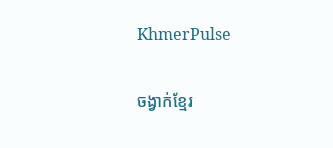KhmerPulse

ចង្វាក់ខ្មែរ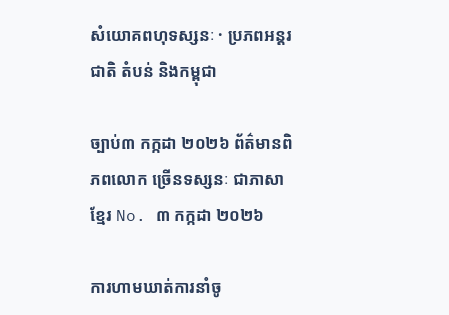សំយោគពហុទស្សនៈ · ប្រភពអន្តរជាតិ តំបន់ និងកម្ពុជា

ច្បាប់៣ កក្កដា ២០២៦ ព័ត៌មានពិភពលោក ច្រើនទស្សនៈ ជាភាសាខ្មែរ No. ៣ កក្កដា ២០២៦

ការហាមឃាត់ការនាំចូ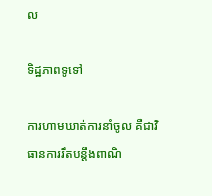ល

ទិដ្ឋភាពទូទៅ

ការហាមឃាត់ការនាំចូល គឺជាវិធានការរឹតបន្តឹងពាណិ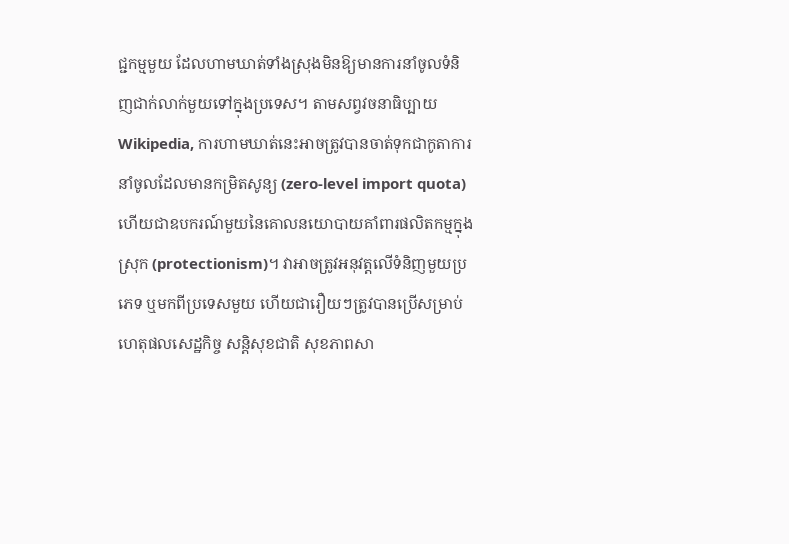ជ្ជកម្មមួយ ដែលហាមឃាត់ទាំងស្រុងមិនឱ្យមានការនាំចូលទំនិញជាក់លាក់មួយទៅក្នុងប្រទេស។ តាមសព្វវចនាធិប្បាយ Wikipedia, ការហាមឃាត់នេះអាចត្រូវបានចាត់ទុកជាកូតាការនាំចូលដែលមានកម្រិតសូន្យ (zero-level import quota) ហើយជាឧបករណ៍មួយនៃគោលនយោបាយគាំពារផលិតកម្មក្នុងស្រុក (protectionism)។ វាអាចត្រូវអនុវត្តលើទំនិញមួយប្រភេទ ឬមកពីប្រទេសមួយ ហើយជារឿយៗត្រូវបានប្រើសម្រាប់ហេតុផលសេដ្ឋកិច្ច សន្តិសុខជាតិ សុខភាពសា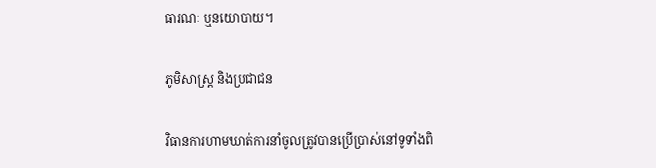ធារណៈ ឬនយោបាយ។

ភូមិសាស្ត្រ និងប្រជាជន

វិធានការហាមឃាត់ការនាំចូលត្រូវបានប្រើប្រាស់នៅទូទាំងពិ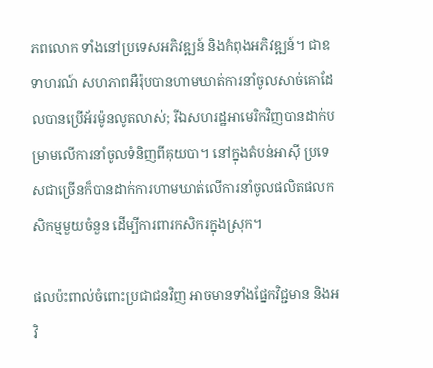ភពលោក ទាំងនៅប្រទេសអភិវឌ្ឍន៍ និងកំពុងអភិវឌ្ឍន៍។ ជាឧទាហរណ៍ សហភាពអឺរ៉ុបបានហាមឃាត់ការនាំចូលសាច់គោដែលបានប្រើអ័រម៉ូនលូតលាស់; រីឯសហរដ្ឋអាមេរិកវិញបានដាក់បម្រាមលើការនាំចូលទំនិញពីគុយបា។ នៅក្នុងតំបន់អាស៊ី ប្រទេសជាច្រើនក៏បានដាក់ការហាមឃាត់លើការនាំចូលផលិតផលកសិកម្មមួយចំនួន ដើម្បីការពារកសិករក្នុងស្រុក។

ផលប៉ះពាល់ចំពោះប្រជាជនវិញ អាចមានទាំងផ្នែកវិជ្ជមាន និងអវិ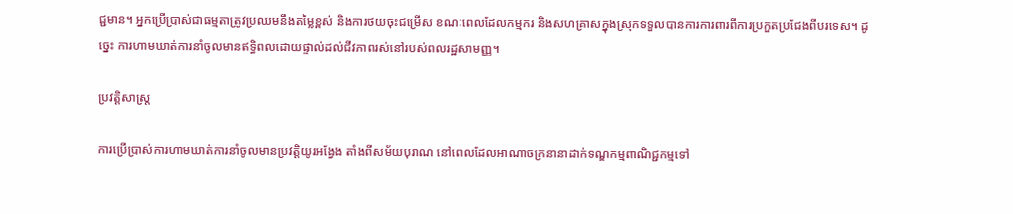ជ្ជមាន។ អ្នកប្រើប្រាស់ជាធម្មតាត្រូវប្រឈមនឹងតម្លៃខ្ពស់ និងការថយចុះជម្រើស ខណៈពេលដែលកម្មករ និងសហគ្រាសក្នុងស្រុកទទួលបានការការពារពីការប្រកួតប្រជែងពីបរទេស។ ដូច្នេះ ការហាមឃាត់ការនាំចូលមានឥទ្ធិពលដោយផ្ទាល់ដល់ជីវភាពរស់នៅរបស់ពលរដ្ឋសាមញ្ញ។

ប្រវត្តិសាស្ត្រ

ការប្រើប្រាស់ការហាមឃាត់ការនាំចូលមានប្រវត្តិយូរអង្វែង តាំងពីសម័យបុរាណ នៅពេលដែលអាណាចក្រនានាដាក់ទណ្ឌកម្មពាណិជ្ជកម្មទៅ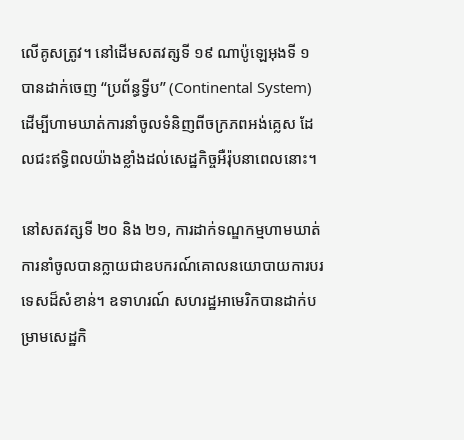លើគូសត្រូវ។ នៅដើមសតវត្សទី ១៩ ណាប៉ូឡេអុងទី ១ បានដាក់ចេញ “ប្រព័ន្ធទ្វីប” (Continental System) ដើម្បីហាមឃាត់ការនាំចូលទំនិញពីចក្រភពអង់គ្លេស ដែលជះឥទ្ធិពលយ៉ាងខ្លាំងដល់សេដ្ឋកិច្ចអឺរ៉ុបនាពេលនោះ។

នៅសតវត្សទី ២០ និង ២១, ការដាក់ទណ្ឌកម្មហាមឃាត់ការនាំចូលបានក្លាយជាឧបករណ៍គោលនយោបាយការបរទេសដ៏សំខាន់។ ឧទាហរណ៍ សហរដ្ឋអាមេរិកបានដាក់បម្រាមសេដ្ឋកិ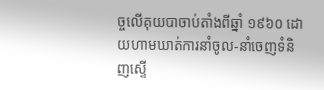ច្ចលើគុយបាចាប់តាំងពីឆ្នាំ ១៩៦០ ដោយហាមឃាត់ការនាំចូល-នាំចេញទំនិញស្ទើ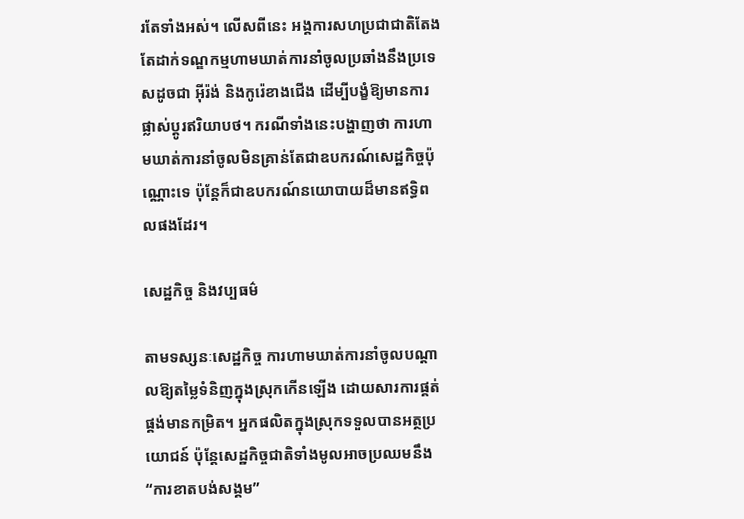រតែទាំងអស់។ លើសពីនេះ អង្គការសហប្រជាជាតិតែងតែដាក់ទណ្ឌកម្មហាមឃាត់ការនាំចូលប្រឆាំងនឹងប្រទេសដូចជា អ៊ីរ៉ង់ និងកូរ៉េខាងជើង ដើម្បីបង្ខំឱ្យមានការផ្លាស់ប្តូរឥរិយាបថ។ ករណីទាំងនេះបង្ហាញថា ការហាមឃាត់ការនាំចូលមិនគ្រាន់តែជាឧបករណ៍សេដ្ឋកិច្ចប៉ុណ្ណោះទេ ប៉ុន្តែក៏ជាឧបករណ៍នយោបាយដ៏មានឥទ្ធិពលផងដែរ។

សេដ្ឋកិច្ច និងវប្បធម៌

តាមទស្សនៈសេដ្ឋកិច្ច ការហាមឃាត់ការនាំចូលបណ្តាលឱ្យតម្លៃទំនិញក្នុងស្រុកកើនឡើង ដោយសារការផ្គត់ផ្គង់មានកម្រិត។ អ្នកផលិតក្នុងស្រុកទទួលបានអត្ថប្រយោជន៍ ប៉ុន្តែសេដ្ឋកិច្ចជាតិទាំងមូលអាចប្រឈមនឹង “ការខាតបង់សង្គម”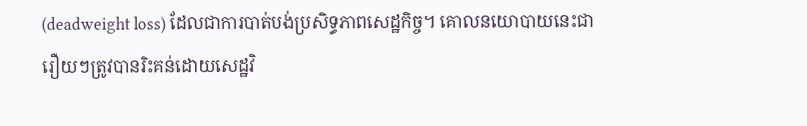(deadweight loss) ដែលជាការបាត់បង់ប្រសិទ្ធភាពសេដ្ឋកិច្ច។ គោលនយោបាយនេះជារឿយៗត្រូវបានរិះគន់ដោយសេដ្ឋវិ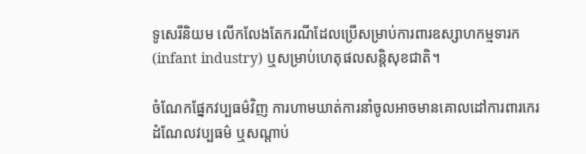ទូសេរីនិយម លើកលែងតែករណីដែលប្រើសម្រាប់ការពារឧស្សាហកម្មទារក (infant industry) ឬសម្រាប់ហេតុផលសន្តិសុខជាតិ។

ចំណែកផ្នែកវប្បធម៌វិញ ការហាមឃាត់ការនាំចូលអាចមានគោលដៅការពារកេរដំណែលវប្បធម៌ ឬសណ្តាប់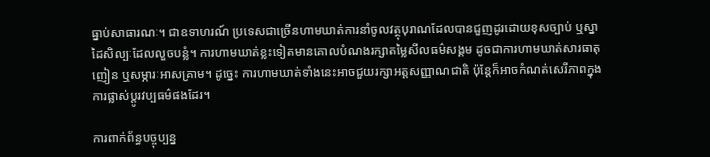ធ្នាប់សាធារណៈ។ ជាឧទាហរណ៍ ប្រទេសជាច្រើនហាមឃាត់ការនាំចូលវត្ថុបុរាណដែលបានជួញដូរដោយខុសច្បាប់ ឬស្នាដៃសិល្បៈដែលលួចបន្លំ។ ការហាមឃាត់ខ្លះទៀតមានគោលបំណងរក្សាតម្លៃសីលធម៌សង្គម ដូចជាការហាមឃាត់សារធាតុញៀន ឬសម្ភារៈអាសគ្រាម។ ដូច្នេះ ការហាមឃាត់ទាំងនេះអាចជួយរក្សាអត្តសញ្ញាណជាតិ ប៉ុន្តែក៏អាចកំណត់សេរីភាពក្នុងការផ្លាស់ប្តូរវប្បធម៌ផងដែរ។

ការពាក់ព័ន្ធបច្ចុប្បន្ន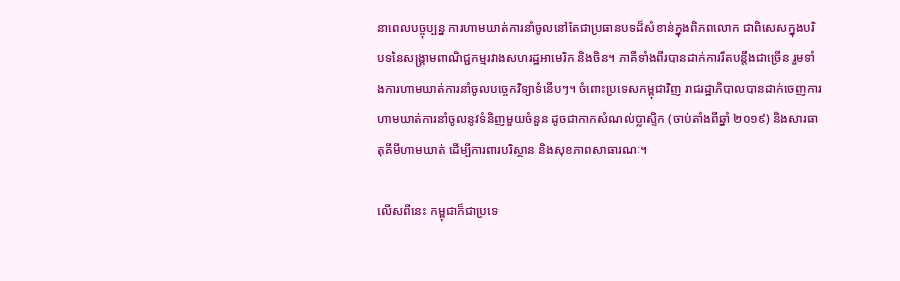នាពេលបច្ចុប្បន្ន ការហាមឃាត់ការនាំចូលនៅតែជាប្រធានបទដ៏សំខាន់ក្នុងពិភពលោក ជាពិសេសក្នុងបរិបទនៃសង្រ្គាមពាណិជ្ជកម្មរវាងសហរដ្ឋអាមេរិក និងចិន។ ភាគីទាំងពីរបានដាក់ការរឹតបន្តឹងជាច្រើន រួមទាំងការហាមឃាត់ការនាំចូលបច្ចេកវិទ្យាទំនើបៗ។ ចំពោះប្រទេសកម្ពុជាវិញ រាជរដ្ឋាភិបាលបានដាក់ចេញការហាមឃាត់ការនាំចូលនូវទំនិញមួយចំនួន ដូចជាកាកសំណល់ប្លាស្ទិក (ចាប់តាំងពីឆ្នាំ ២០១៩) និងសារធាតុគីមីហាមឃាត់ ដើម្បីការពារបរិស្ថាន និងសុខភាពសាធារណៈ។

លើសពីនេះ កម្ពុជាក៏ជាប្រទេ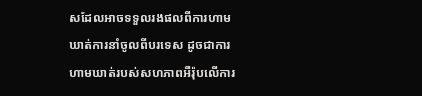សដែលអាចទទួលរងផលពីការហាមឃាត់ការនាំចូលពីបរទេស ដូចជាការហាមឃាត់របស់សហភាពអឺរ៉ុបលើការ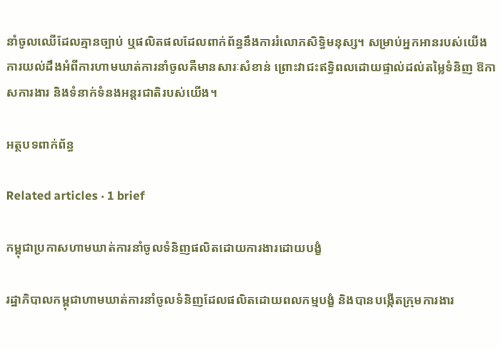នាំចូលឈើដែលគ្មានច្បាប់ ឬផលិតផលដែលពាក់ព័ន្ធនឹងការរំលោភសិទ្ធិមនុស្ស។ សម្រាប់អ្នកអានរបស់យើង ការយល់ដឹងអំពីការហាមឃាត់ការនាំចូលគឺមានសារៈសំខាន់ ព្រោះវាជះឥទ្ធិពលដោយផ្ទាល់ដល់តម្លៃទំនិញ ឱកាសការងារ និងទំនាក់ទំនងអន្តរជាតិរបស់យើង។

អត្ថបទពាក់ព័ន្ធ

Related articles · 1 brief

កម្ពុជាប្រកាសហាមឃាត់ការនាំចូលទំនិញផលិតដោយការងារដោយបង្ខំ

រដ្ឋាភិបាលកម្ពុជាហាមឃាត់ការនាំចូលទំនិញដែលផលិតដោយពលកម្មបង្ខំ និងបានបង្កើតក្រុមការងារ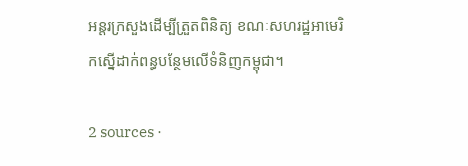អន្តរក្រសួងដើម្បីត្រួតពិនិត្យ ខណៈសហរដ្ឋអាមេរិកស្នើដាក់ពន្ធបន្ថែមលើទំនិញកម្ពុជា។

2 sources ·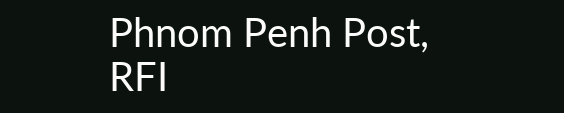Phnom Penh Post, RFI